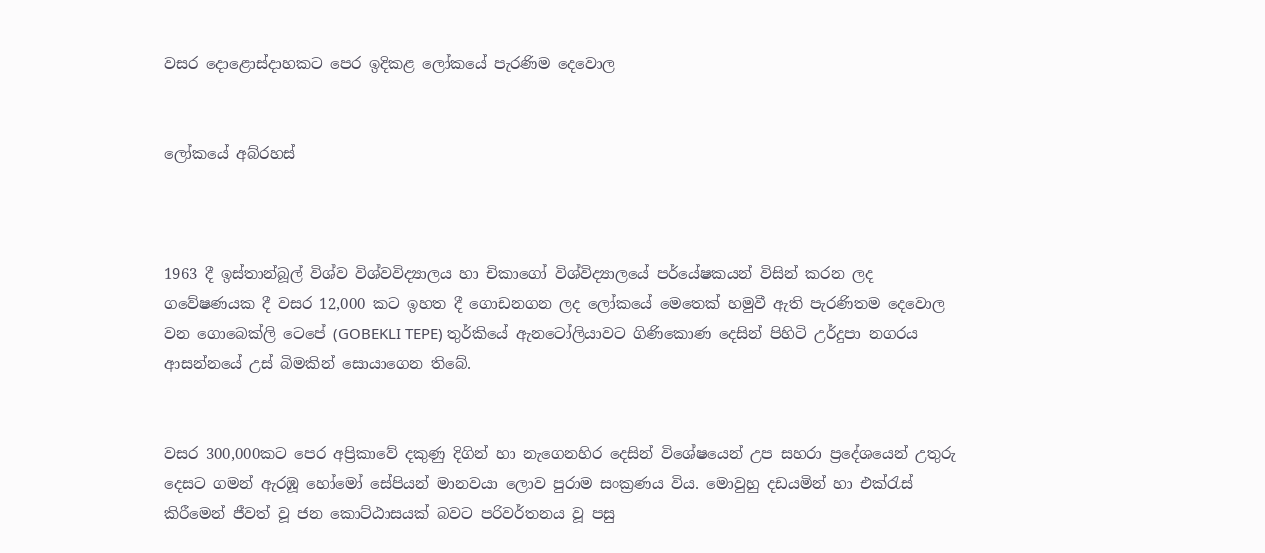වසර දොළොස්දාහකට පෙර ඉදිකළ ලෝකයේ පැරණිම දෙවොල


ලෝකයේ අබ්රහස්



1963 දී ඉස්තාන්බූල් විශ්ව විශ්වවිද්‍යාලය හා චිකාගෝ විශ්විද්‍යාලයේ පර්යේෂකයන් විසින් කරන ලද ගවේෂණයක දී වසර 12,000 කට ඉහත දී ගොඩනගන ලද ලෝකයේ මෙතෙක් හමුවී ඇති පැරණිතම දෙවොල වන ගොබෙක්ලි ටෙපේ (GOBEKLI TEPE) තුර්කියේ ඇනටෝලියාවට ගිණිකොණ දෙසින් පිහිටි උර්දුපා නගරය ආසන්නයේ උස් බිමකින් සොයාගෙන තිබේ.


වසර 300,000කට පෙර අප්‍රිකාවේ දකුණු දිගින් හා නැගෙනහිර දෙසින් විශේෂයෙන් උප සහරා ප්‍රදේශයෙන් උතුරු දෙසට ගමන් ඇරඹූ හෝමෝ සේපියන් මානවයා ලොව පුරාම සංක්‍රණය විය. මොවුහු දඩයමින් හා එක්රැස් කිරීමෙන් ජීවත් වූ ජන කොට්ඨාසයක් බවට පරිවර්තනය වූ පසු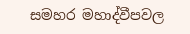සමහර මහාද්වීපවල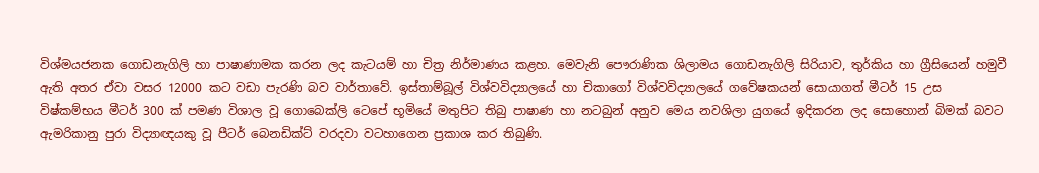විශ්මයජනක ගොඩනැගිලි හා පාෂාණාමක කරන ලද කැටයම් හා චිත්‍ර නිර්මාණය කළහ. මෙවැනි පෞරාණික ශිලාමය ගොඩනැගිලි සිරියාව, තුර්කිය හා ග්‍රීසියෙන් හමුවී ඇති අතර ඒවා වසර 12000 කට වඩා පැරණි බව වාර්තාවේ. ඉස්තාම්බූල් විශ්වවිද්‍යාලයේ හා චිකාගෝ විශ්වවිද්‍යාලයේ ගවේෂකයන් සොයාගත් මීටර් 15 උස විෂ්කම්භය මීටර් 300 ක් පමණ විශාල වූ ගොබෙක්ලි ටෙපේ භූමියේ මතුපිට තිබු පාෂාණ හා නටබුන් අනුව මෙය නවශිලා යුගයේ ඉදිකරන ලද සොහොන් බිමක් බවට ඇමරිකානු පුරා විද්‍යාඥයකු වූ පීටර් බෙනඩික්ට් වරදවා වටහාගෙන ප්‍රකාශ කර තිබුණි.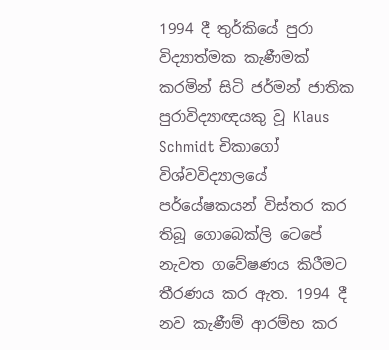1994 දී තුර්කියේ පුරා විද්‍යාත්මක කැණීමක් කරමින් සිටි ජර්මන් ජාතික පුරාවිද්‍යාඥයකු වූ Klaus Schmidt චිකාගෝ විශ්වවිද්‍යාලයේ පර්යේෂකයන් විස්තර කර තිබූ ගොබෙක්ලි ටෙපේ නැවත ගවේෂණය කිරීමට තීරණය කර ඇත. 1994 දී නව කැණීම් ආරම්භ කර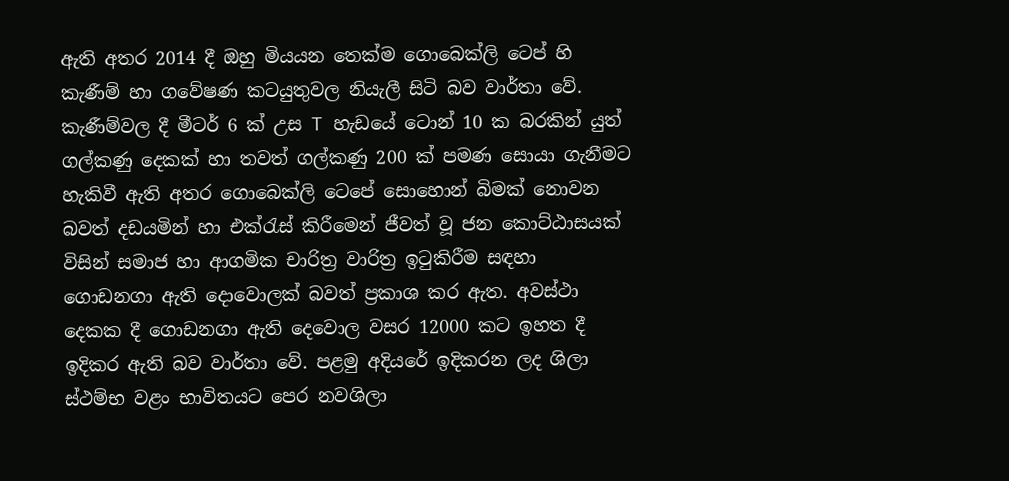ඇති අතර 2014 දී ඔහු මියයන තෙක්ම ගොබෙක්ලි ටෙප් හි කැණීම් හා ගවේෂණ කටයුතුවල නියැලී සිටි බව වාර්තා වේ. කැණීම්වල දී මීටර් 6 ක් උස T හැඩයේ ටොන් 10 ක බරකින් යුත් ගල්කණු දෙකක් හා තවත් ගල්කණු 200 ක් පමණ සොයා ගැනීමට හැකිවී ඇති අතර ගොබෙක්ලි ටෙපේ සොහොන් බිමක් නොවන බවත් දඩයමින් හා එක්රැස් කිරීමෙන් ජීවත් වූ ජන කොට්ඨාසයක් විසින් සමාජ හා ආගමික චාරිත්‍ර වාරිත්‍ර ඉටුකිරීම සඳහා ගොඩනගා ඇති දොවොලක් බවත් ප්‍රකාශ කර ඇත. අවස්ථා දෙකක දී ගොඩනගා ඇති දෙවොල වසර 12000 කට ඉහත දී ඉදිකර ඇති බව වාර්තා වේ. පළමු අදියරේ ඉදිකරන ලද ශිලා ස්ථම්භ වළං භාවිතයට පෙර නවශිලා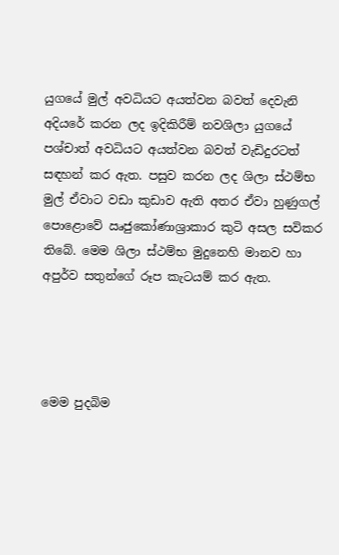යුගයේ මුල් අවධියට අයත්වන බවත් දෙවැනි අදියරේ කරන ලද ඉදිකිරීම් නවශිලා යුගයේ පශ්චාත් අවධියට අයත්වන බවත් වැඩිදුරටත් සඳහන් කර ඇත. පසුව කරන ලද ශිලා ස්ථම්භ මුල් ඒවාට වඩා කුඩාව ඇති අතර ඒවා හුණුගල් පොළොවේ ඍජුකෝණාශ්‍රාකාර කුටි අසල සවිකර තිබේ. මෙම ශිලා ස්ථම්භ මුදුනෙහි මානව හා අපුර්ව සතුන්ගේ රූප කැටයම් කර ඇත.




මෙම පුදබිම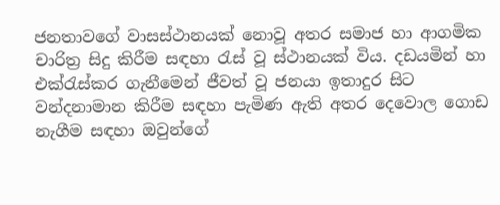ජනතාවගේ වාසස්ථානයක් නොවූ අතර සමාජ හා ආගමික චාරිත්‍ර සිදු කිරීම සඳහා රැස් වූ ස්ථානයක් විය. දඩයමින් හා එක්රැස්කර ගැනීමෙන් ජීවත් වූ ජනයා ඉතාදුර සිට වන්දනාමාන කිරීම සඳහා පැමිණ ඇති අතර දෙවොල ගොඩ නැගීම සඳහා ඔවුන්ගේ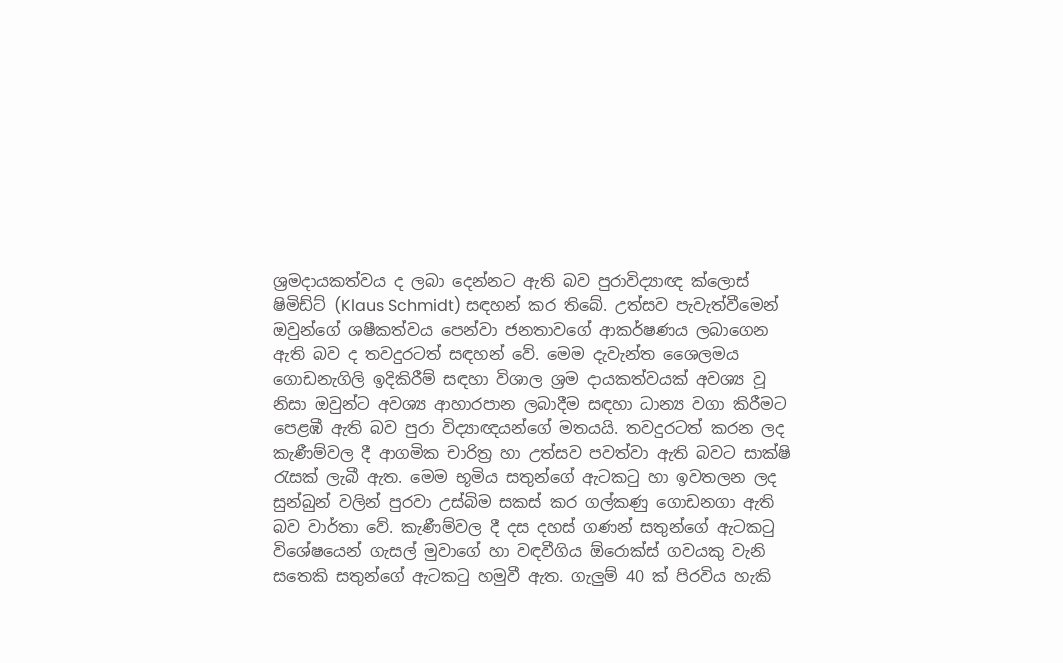ශ්‍රමදායකත්වය ද ලබා දෙන්නට ඇති බව පුරාවිද්‍යාඥ ක්ලොස් ෂිමිඩ්ට් (Klaus Schmidt) සඳහන් කර තිබේ. උත්සව පැවැත්වීමෙන් ඔවුන්ගේ ශෂීකත්වය පෙන්වා ජනතාවගේ ආකර්ෂණය ලබාගෙන ඇති බව ද තවදුරටත් සඳහන් වේ. මෙම දැවැන්ත ශෛලමය ගොඩනැගිලි ඉදිකිරීම් සඳහා විශාල ශ්‍රම දායකත්වයක් අවශ්‍ය වූ නිසා ඔවුන්ට අවශ්‍ය ආහාරපාන ලබාදීම සඳහා ධාන්‍ය වගා කිරීමට පෙළඹී ඇති බව පුරා විද්‍යාඥයන්ගේ මතයයි. තවදුරටත් කරන ලද කැණීම්වල දී ආගමික චාරිත්‍ර හා උත්සව පවත්වා ඇති බවට සාක්ෂි රැසක් ලැබී ඇත. මෙම භූමිය සතුන්ගේ ඇටකටු හා ඉවතලන ලද සුන්බුන් වලින් පුරවා උස්බිම සකස් කර ගල්කණු ගොඩනගා ඇති බව වාර්තා වේ. කැණීම්වල දී දස දහස් ගණන් සතුන්ගේ ඇටකටු විශේෂයෙන් ගැසල් මුවාගේ හා වඳවීගිය ඕරොක්ස් ගවයකු වැනි සතෙකි සතුන්ගේ ඇටකටු හමුවී ඇත. ගැලුම් 40 ක් පිරවිය හැකි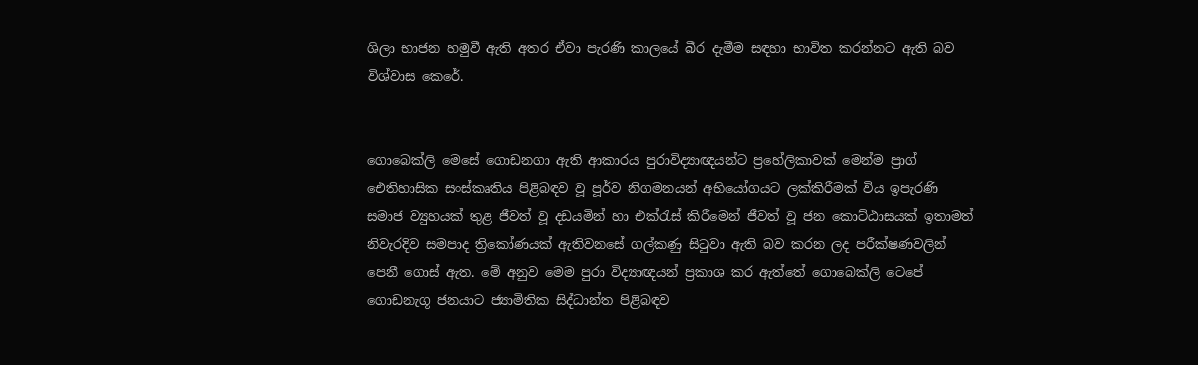ශිලා භාජන හමුවී ඇති අතර ඒවා පැරණි කාලයේ බීර දැමීම සඳහා භාවිත කරන්නට ඇති බව විශ්වාස කෙරේ.


ගොබෙක්ලි මෙසේ ගොඩනගා ඇති ආකාරය පුරාවිද්‍යාඥයන්ට ප්‍රහේලිකාවක් මෙන්ම ප්‍රාග් ඓතිහාසික සංස්කෘතිය පිළිබඳව වූ පූර්ව නිගමනයන් අභියෝගයට ලක්කිරීමක් විය ඉපැරණි සමාජ ව්‍යුහයක් තුළ ජීවත් වූ දඩයමින් හා එක්රැස් කිරීමෙන් ජීවත් වූ ජන කොට්ඨාසයක් ඉතාමත් නිවැරදිව සමපාද ත්‍රිකෝණයක් ඇතිවනසේ ගල්කණු සිටුවා ඇති බව කරන ලද පරීක්ෂණවලින් පෙනී ගොස් ඇත. මේ අනුව මෙම පුරා විද්‍යාඥයන් ප්‍රකාශ කර ඇත්තේ ගොබෙක්ලි ටෙපේ ගොඩනැගූ ජනයාට ජ්‍යාමිතික සිද්ධාන්ත පිළිබඳව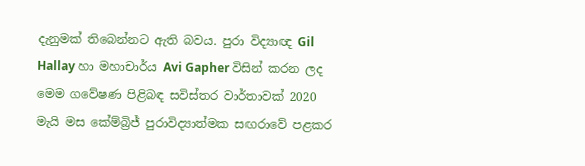දැනුමක් තිබෙන්නට ඇති බවය. පුරා විද්‍යාඥ Gil Hallay හා මහාචාර්ය Avi Gapher විසින් කරන ලද මෙම ගවේෂණ පිළිබඳ සවිස්තර වාර්තාවක් 2020 මැයි මස කේම්බ්‍රිජ් පුරාවිද්‍යාත්මක සඟරාවේ පළකර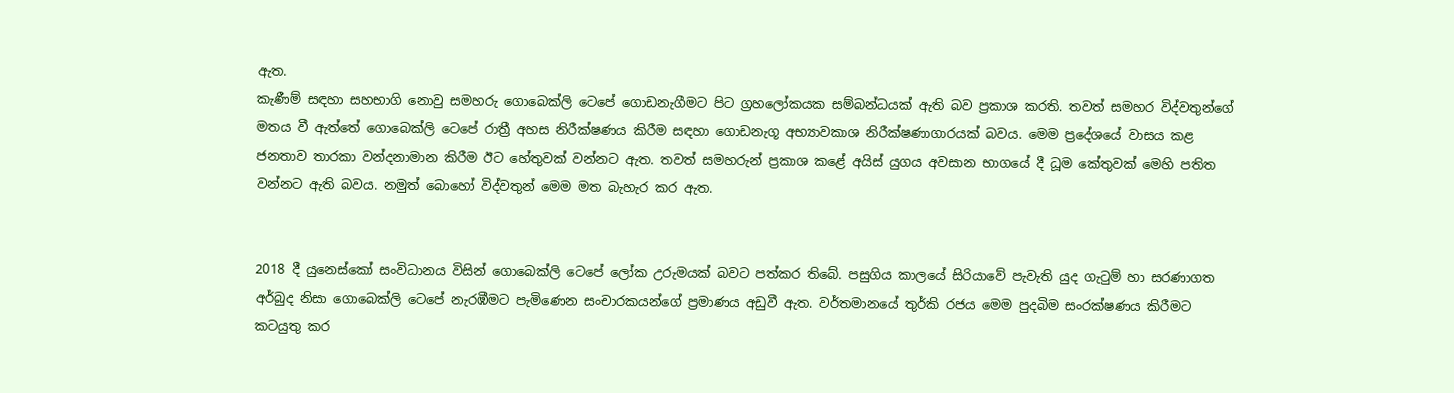ඇත.
කැණීම් සඳහා සහභාගි නොවු සමහරු ගොබෙක්ලි ටෙපේ ගොඩනැගීමට පිට ග්‍රහලෝකයක සම්බන්ධයක් ඇති බව ප්‍රකාශ කරති. තවත් සමහර විද්වතුන්ගේ මතය වී ඇත්තේ ගොබෙක්ලි ටෙපේ රාත්‍රී අහස නිරීක්ෂණය කිරීම සඳහා ගොඩනැගූ අභ්‍යාවකාශ නිරීක්ෂණාගාරයක් බවය. මෙම ප්‍රදේශයේ වාසය කළ ජනතාව තාරකා වන්දනාමාන කිරීම ඊට හේතුවක් වන්නට ඇත. තවත් සමහරුන් ප්‍රකාශ කළේ අයිස් යුගය අවසාන භාගයේ දී ධූම කේතුවක් මෙහි පතිත වන්නට ඇති බවය. නමුත් බොහෝ විද්වතුන් මෙම මත බැහැර කර ඇත.


2018 දී යුනෙස්කෝ සංවිධානය විසින් ගොබෙක්ලි ටෙපේ ලෝක උරුමයක් බවට පත්කර තිබේ. පසුගිය කාලයේ සිරියාවේ පැවැති යුද ගැටුම් හා සරණාගත අර්බුද නිසා ගොබෙක්ලි ටෙපේ නැරඹීමට පැමිණෙන සංචාරකයන්ගේ ප්‍රමාණය අඩුවී ඇත. වර්තමානයේ තුර්කි රජය මෙම පුදබිම සංරක්ෂණය කිරීමට කටයුතු කර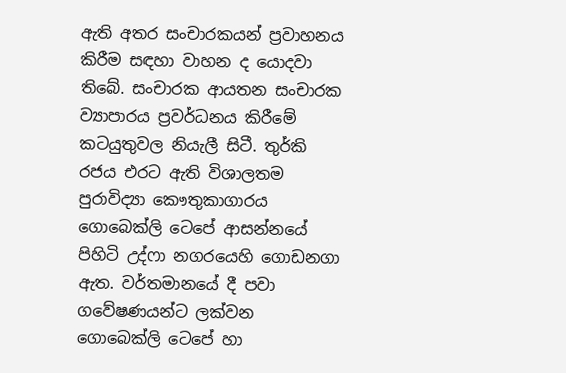ඇති අතර සංචාරකයන් ප්‍රවාහනය කිරීම සඳහා වාහන ද යොදවා තිබේ. සංචාරක ආයතන සංචාරක ව්‍යාපාරය ප්‍රවර්ධනය කිරීමේ කටයුතුවල නියැලී සිටී. තුර්කි රජය එරට ඇති විශාලතම පුරාවිද්‍යා කෞතුකාගාරය ගොබෙක්ලි ටෙපේ ආසන්නයේ පිහිටි උද්ෆා නගරයෙහි ගොඩනගා ඇත. වර්තමානයේ දී පවා ගවේෂණයන්ට ලක්වන ගොබෙක්ලි ටෙපේ හා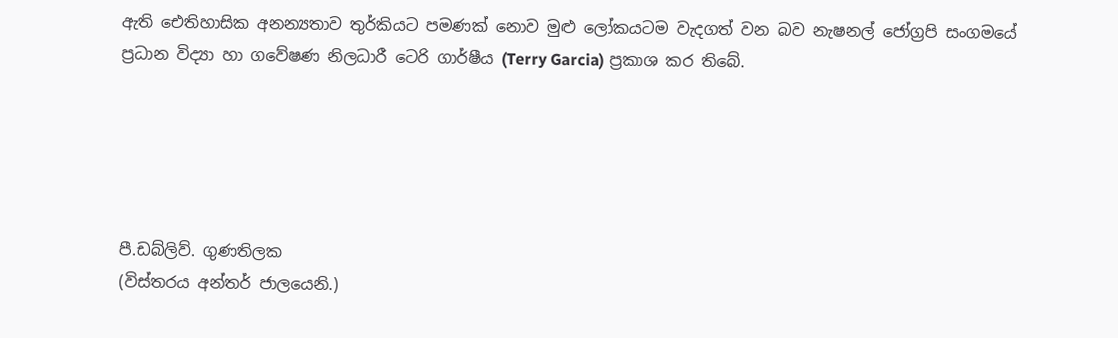ඇති ඓතිහාසික අනන්‍යතාව තුර්කියට පමණක් නොව මුළු ලෝකයටම වැදගත් වන බව නැෂනල් ජෝග්‍රපි සංගමයේ ප්‍රධාන විද්‍යා හා ගවේෂණ නිලධාරී ටෙරි ගාර්ෂීය (Terry Garcia) ප්‍රකාශ කර තිබේ.





පී.ඩබ්ලිව්. ගුණතිලක
(විස්තරය අන්තර් ජාලයෙනි.)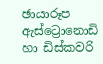ඡායාරූප ඇස්ට්‍රොනොඩි හා ඩිස්කවරි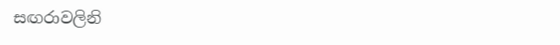සඟරාවලිනි